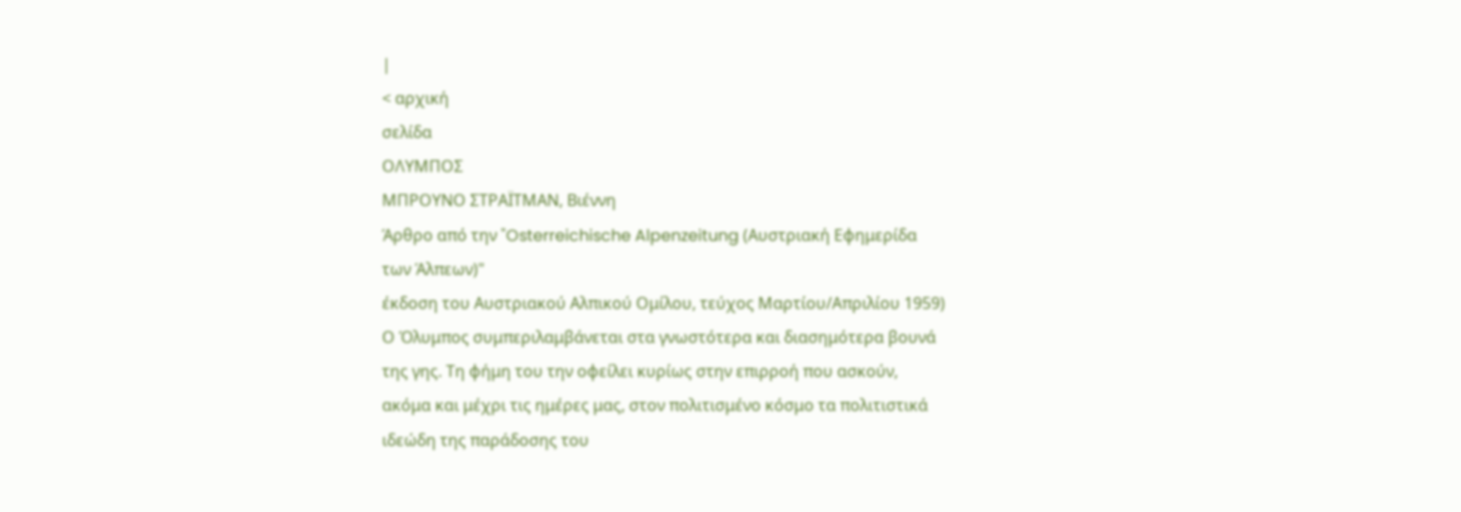|
< αρχική
σελίδα
ΟΛΥΜΠΟΣ
ΜΠΡΟΥΝΟ ΣΤΡΑΪΤΜΑΝ, Βιέννη
Άρθρο από την "Osterreichische Alpenzeitung (Αυστριακή Εφημερίδα
των Άλπεων)"
έκδοση του Αυστριακού Αλπικού Ομίλου, τεύχος Μαρτίου/Απριλίου 1959)
Ο Όλυμπος συμπεριλαμβάνεται στα γνωστότερα και διασημότερα βουνά
της γης. Τη φήμη του την οφείλει κυρίως στην επιρροή που ασκούν,
ακόμα και μέχρι τις ημέρες μας, στον πολιτισμένο κόσμο τα πολιτιστικά
ιδεώδη της παράδοσης του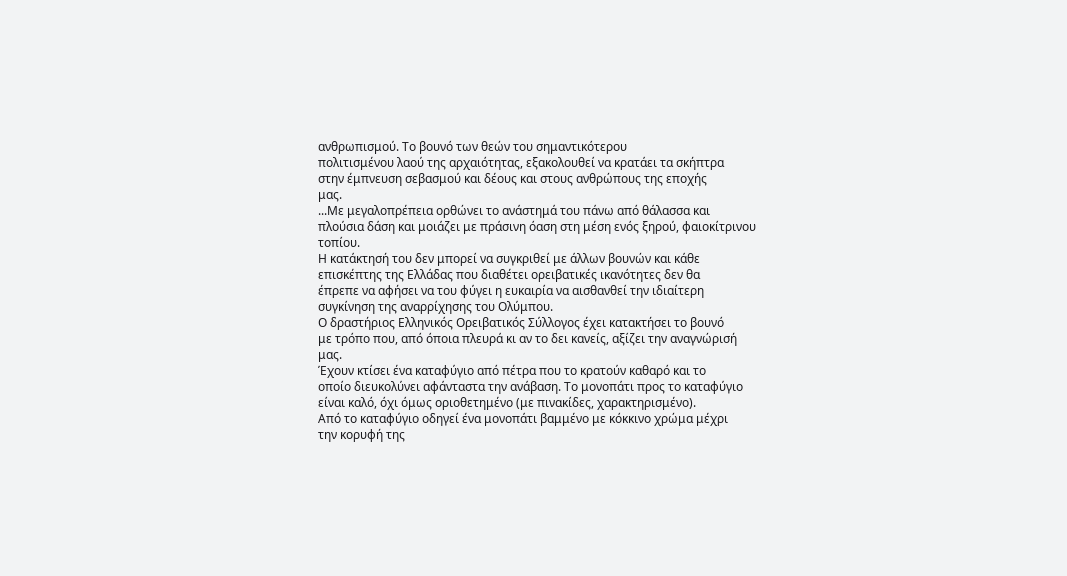ανθρωπισμού. Το βουνό των θεών του σημαντικότερου
πολιτισμένου λαού της αρχαιότητας, εξακολουθεί να κρατάει τα σκήπτρα
στην έμπνευση σεβασμού και δέους και στους ανθρώπους της εποχής
μας.
...Με μεγαλοπρέπεια ορθώνει το ανάστημά του πάνω από θάλασσα και
πλούσια δάση και μοιάζει με πράσινη όαση στη μέση ενός ξηρού, φαιοκίτρινου
τοπίου.
Η κατάκτησή του δεν μπορεί να συγκριθεί με άλλων βουνών και κάθε
επισκέπτης της Ελλάδας που διαθέτει ορειβατικές ικανότητες δεν θα
έπρεπε να αφήσει να του φύγει η ευκαιρία να αισθανθεί την ιδιαίτερη
συγκίνηση της αναρρίχησης του Ολύμπου.
Ο δραστήριος Ελληνικός Ορειβατικός Σύλλογος έχει κατακτήσει το βουνό
με τρόπο που, από όποια πλευρά κι αν το δει κανείς, αξίζει την αναγνώρισή
μας.
Έχουν κτίσει ένα καταφύγιο από πέτρα που το κρατούν καθαρό και το
οποίο διευκολύνει αφάνταστα την ανάβαση. Το μονοπάτι προς το καταφύγιο
είναι καλό, όχι όμως οριοθετημένο (με πινακίδες, χαρακτηρισμένο).
Από το καταφύγιο οδηγεί ένα μονοπάτι βαμμένο με κόκκινο χρώμα μέχρι
την κορυφή της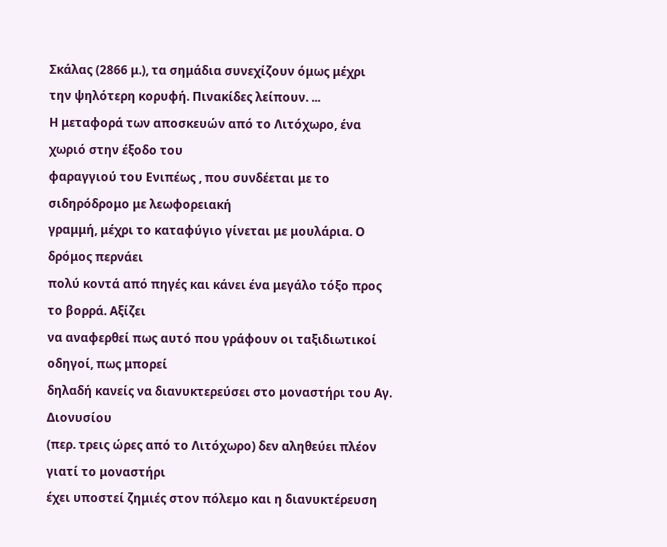Σκάλας (2866 μ.), τα σημάδια συνεχίζουν όμως μέχρι
την ψηλότερη κορυφή. Πινακίδες λείπουν. ...
Η μεταφορά των αποσκευών από το Λιτόχωρο, ένα χωριό στην έξοδο του
φαραγγιού του Ενιπέως , που συνδέεται με το σιδηρόδρομο με λεωφορειακή
γραμμή, μέχρι το καταφύγιο γίνεται με μουλάρια. Ο δρόμος περνάει
πολύ κοντά από πηγές και κάνει ένα μεγάλο τόξο προς το βορρά. Αξίζει
να αναφερθεί πως αυτό που γράφουν οι ταξιδιωτικοί οδηγοί, πως μπορεί
δηλαδή κανείς να διανυκτερεύσει στο μοναστήρι του Αγ. Διονυσίου
(περ. τρεις ώρες από το Λιτόχωρο) δεν αληθεύει πλέον γιατί το μοναστήρι
έχει υποστεί ζημιές στον πόλεμο και η διανυκτέρευση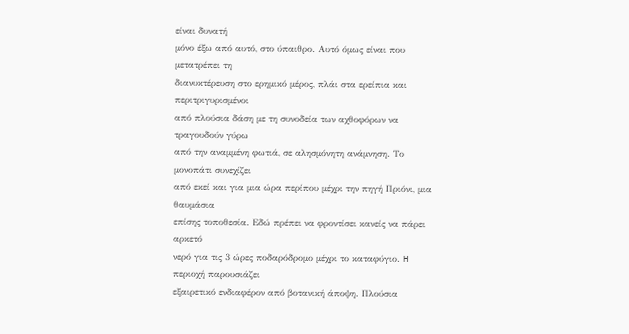είναι δυνατή
μόνο έξω από αυτό, στο ύπαιθρο. Αυτό όμως είναι που μετατρέπει τη
διανυκτέρευση στο ερημικό μέρος, πλάι στα ερείπια και περιτριγυρισμένοι
από πλούσια δάση με τη συνοδεία των αχθοφόρων να τραγουδούν γύρω
από την αναμμένη φωτιά, σε αλησμόνητη ανάμνηση. Το μονοπάτι συνεχίζει
από εκεί και για μια ώρα περίπου μέχρι την πηγή Πριόνι, μια θαυμάσια
επίσης τοποθεσία. Εδώ πρέπει να φροντίσει κανείς να πάρει αρκετό
νερό για τις 3 ώρες ποδαρόδρομο μέχρι το καταφύγιο. H περιοχή παρουσιάζει
εξαιρετικό ενδιαφέρον από βοτανική άποψη. Πλούσια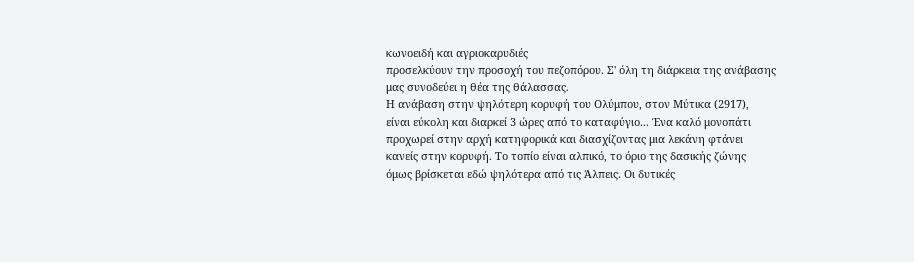κωνοειδή και αγριοκαρυδιές
προσελκύουν την προσοχή του πεζοπόρου. Σ' όλη τη διάρκεια της ανάβασης
μας συνοδεύει η θέα της θάλασσας.
Η ανάβαση στην ψηλότερη κορυφή του Ολύμπου, στον Μύτικα (2917),
είναι εύκολη και διαρκεί 3 ώρες από το καταφύγιο... Ένα καλό μονοπάτι
προχωρεί στην αρχή κατηφορικά και διασχίζοντας μια λεκάνη φτάνει
κανείς στην κορυφή. Το τοπίο είναι αλπικό, το όριο της δασικής ζώνης
όμως βρίσκεται εδώ ψηλότερα από τις Άλπεις. Οι δυτικές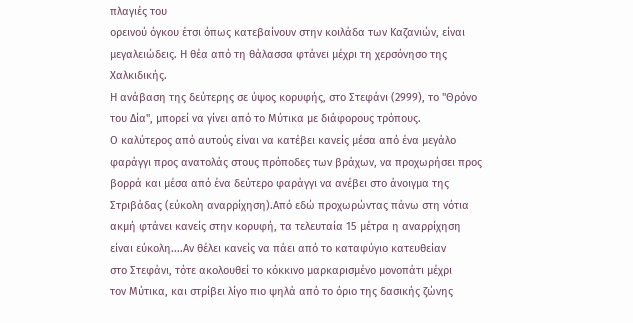πλαγιές του
ορεινού όγκου έτσι όπως κατεβαίνουν στην κοιλάδα των Καζανιών, είναι
μεγαλειώδεις. Η θέα από τη θάλασσα φτάνει μέχρι τη χερσόνησο της
Χαλκιδικής.
Η ανάβαση της δεύτερης σε ύψος κορυφής, στο Στεφάνι (2999), το "Θρόνο
του Δία", μπορεί να γίνει από το Μύτικα με διάφορους τρόπους.
Ο καλύτερος από αυτούς είναι να κατέβει κανείς μέσα από ένα μεγάλο
φαράγγι προς ανατολάς στους πρόποδες των βράχων, να προχωρήσει προς
βορρά και μέσα από ένα δεύτερο φαράγγι να ανέβει στο άνοιγμα της
Στριβάδας (εύκολη αναρρίχηση).Από εδώ προχωρώντας πάνω στη νότια
ακμή φτάνει κανείς στην κορυφή, τα τελευταία 15 μέτρα η αναρρίχηση
είναι εύκολη....Αν θέλει κανείς να πάει από το καταφύγιο κατευθείαν
στο Στεφάνι, τότε ακολουθεί το κόκκινο μαρκαρισμένο μονοπάτι μέχρι
τον Μύτικα, και στρίβει λίγο πιο ψηλά από το όριο της δασικής ζώνης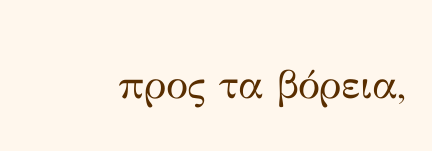προς τα βόρεια,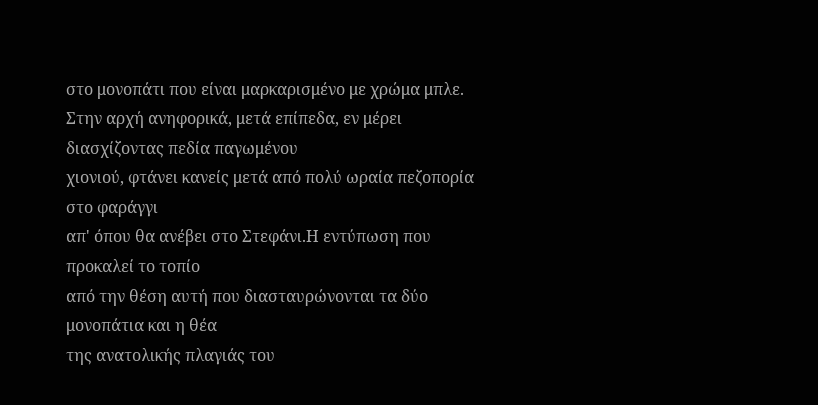στο μονοπάτι που είναι μαρκαρισμένο με χρώμα μπλε.
Στην αρχή ανηφορικά, μετά επίπεδα, εν μέρει διασχίζοντας πεδία παγωμένου
χιονιού, φτάνει κανείς μετά από πολύ ωραία πεζοπορία στο φαράγγι
απ' όπου θα ανέβει στο Στεφάνι.Η εντύπωση που προκαλεί το τοπίο
από την θέση αυτή που διασταυρώνονται τα δύο μονοπάτια και η θέα
της ανατολικής πλαγιάς του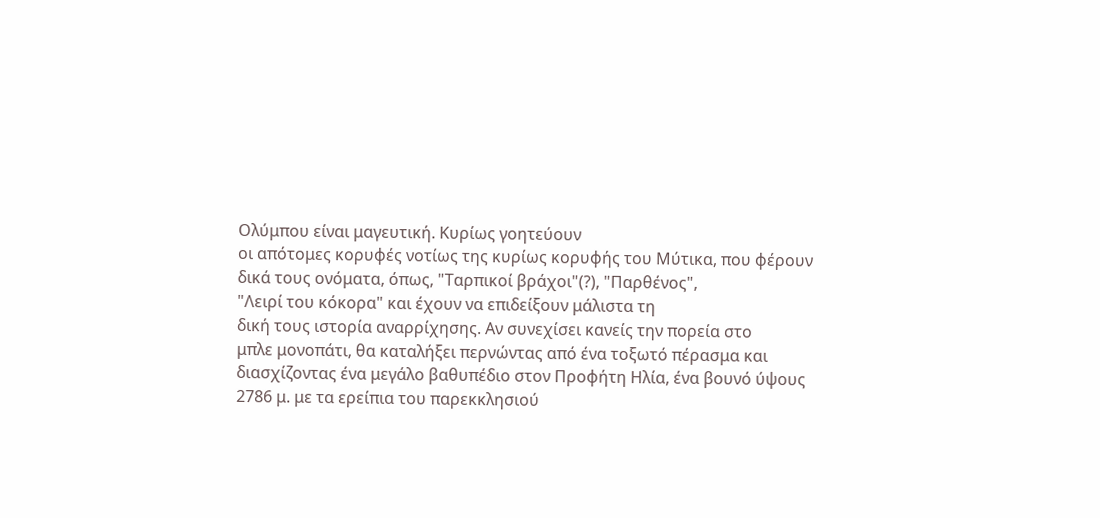Ολύμπου είναι μαγευτική. Κυρίως γοητεύουν
οι απότομες κορυφές νοτίως της κυρίως κορυφής του Μύτικα, που φέρουν
δικά τους ονόματα, όπως, "Ταρπικοί βράχοι"(?), "Παρθένος",
"Λειρί του κόκορα" και έχουν να επιδείξουν μάλιστα τη
δική τους ιστορία αναρρίχησης. Αν συνεχίσει κανείς την πορεία στο
μπλε μονοπάτι, θα καταλήξει περνώντας από ένα τοξωτό πέρασμα και
διασχίζοντας ένα μεγάλο βαθυπέδιο στον Προφήτη Ηλία, ένα βουνό ύψους
2786 μ. με τα ερείπια του παρεκκλησιού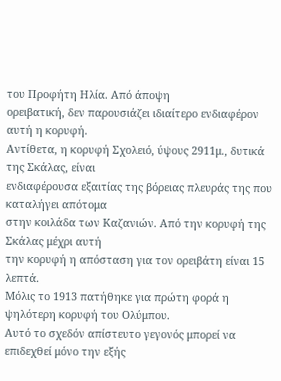του Προφήτη Ηλία. Από άποψη
ορειβατική, δεν παρουσιάζει ιδιαίτερο ενδιαφέρον αυτή η κορυφή.
Αντίθετα, η κορυφή Σχολειό, ύψους 2911μ., δυτικά της Σκάλας, είναι
ενδιαφέρουσα εξαιτίας της βόρειας πλευράς της που καταλήγει απότομα
στην κοιλάδα των Καζανιών. Από την κορυφή της Σκάλας μέχρι αυτή
την κορυφή η απόσταση για τον ορειβάτη είναι 15 λεπτά.
Μόλις το 1913 πατήθηκε για πρώτη φορά η ψηλότερη κορυφή του Ολύμπου.
Αυτό το σχεδόν απίστευτο γεγονός μπορεί να επιδεχθεί μόνο την εξής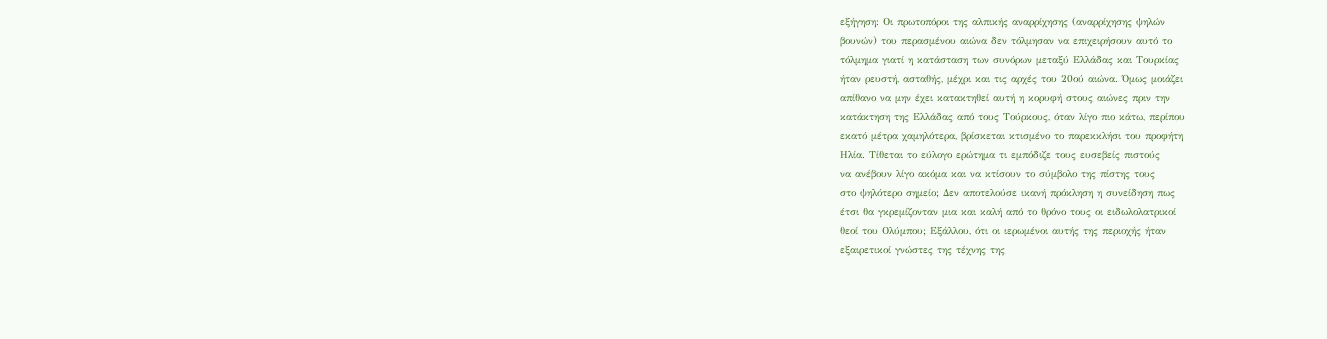εξήγηση: Οι πρωτοπόροι της αλπικής αναρρίχησης (αναρρίχησης ψηλών
βουνών) του περασμένου αιώνα δεν τόλμησαν να επιχειρήσουν αυτό το
τόλμημα γιατί η κατάσταση των συνόρων μεταξύ Ελλάδας και Τουρκίας
ήταν ρευστή, ασταθής, μέχρι και τις αρχές του 20ού αιώνα. Όμως μοιάζει
απίθανο να μην έχει κατακτηθεί αυτή η κορυφή στους αιώνες πριν την
κατάκτηση της Ελλάδας από τους Τούρκους, όταν λίγο πιο κάτω, περίπου
εκατό μέτρα χαμηλότερα, βρίσκεται κτισμένο το παρεκκλήσι του προφήτη
Ηλία. Τίθεται το εύλογο ερώτημα τι εμπόδιζε τους ευσεβείς πιστούς
να ανέβουν λίγο ακόμα και να κτίσουν το σύμβολο της πίστης τους
στο ψηλότερο σημείο; Δεν αποτελούσε ικανή πρόκληση η συνείδηση πως
έτσι θα γκρεμίζονταν μια και καλή από το θρόνο τους οι ειδωλολατρικοί
θεοί του Ολύμπου; Εξάλλου, ότι οι ιερωμένοι αυτής της περιοχής ήταν
εξαιρετικοί γνώστες της τέχνης της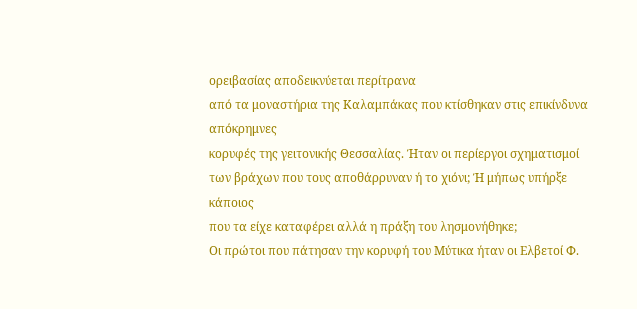ορειβασίας αποδεικνύεται περίτρανα
από τα μοναστήρια της Καλαμπάκας που κτίσθηκαν στις επικίνδυνα απόκρημνες
κορυφές της γειτονικής Θεσσαλίας. Ήταν οι περίεργοι σχηματισμοί
των βράχων που τους αποθάρρυναν ή το χιόνι; Ή μήπως υπήρξε κάποιος
που τα είχε καταφέρει αλλά η πράξη του λησμονήθηκε;
Οι πρώτοι που πάτησαν την κορυφή του Μύτικα ήταν οι Ελβετοί Φ.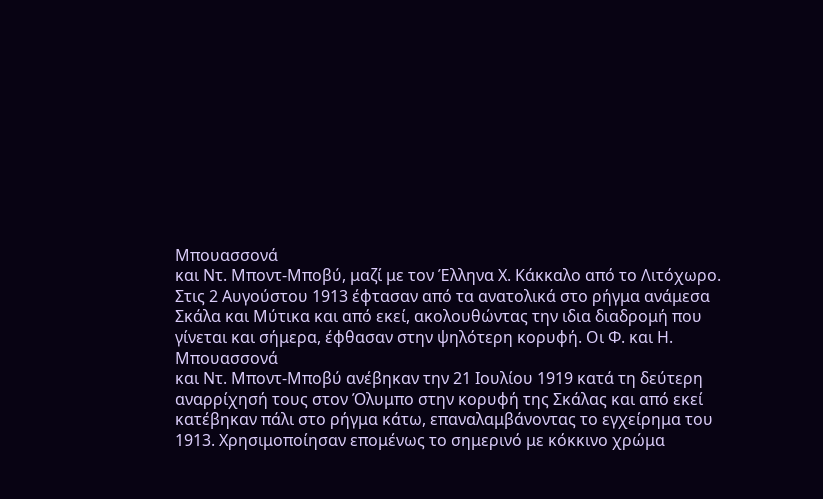Μπουασσονά
και Ντ. Μποντ-Μποβύ, μαζί με τον Έλληνα Χ. Κάκκαλο από το Λιτόχωρο.
Στις 2 Αυγούστου 1913 έφτασαν από τα ανατολικά στο ρήγμα ανάμεσα
Σκάλα και Μύτικα και από εκεί, ακολουθώντας την ιδια διαδρομή που
γίνεται και σήμερα, έφθασαν στην ψηλότερη κορυφή. Οι Φ. και Η. Μπουασσονά
και Ντ. Μποντ-Μποβύ ανέβηκαν την 21 Ιουλίου 1919 κατά τη δεύτερη
αναρρίχησή τους στον Όλυμπο στην κορυφή της Σκάλας και από εκεί
κατέβηκαν πάλι στο ρήγμα κάτω, επαναλαμβάνοντας το εγχείρημα του
1913. Χρησιμοποίησαν επομένως το σημερινό με κόκκινο χρώμα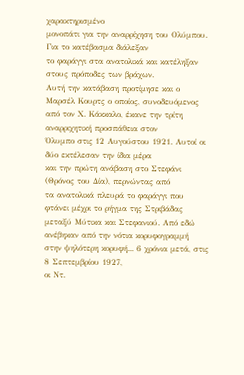χαρακτηρισμένο
μονοπάτι για την αναρρίχηση του Ολύμπου. Για το κατέβασμα διάλεξαν
το φαράγγι στα ανατολικά και κατέληξαν στους πρόποδες των βράχων.
Αυτή την κατάβαση προτίμησε και ο Μαρσέλ Κουρτς ο οποίος, συνοδευόμενος
από τον Χ. Κάκκαλο, έκανε την τρίτη αναρριχητική προσπάθεια στον
Όλυμπο στις 12 Αυγούστου 1921. Αυτοί οι δύο εκτέλεσαν την ίδια μέρα
και την πρώτη ανάβαση στο Στεφάνι (Θρόνος του Δία), περνώντας από
τα ανατολικά πλευρά το φαράγγι που φτάνει μέχρι το ρήγμα της Στριβάδας
μεταξύ Μύτικα και Στεφανιού. Από εδώ ανέβηκαν από την νότια κορυφογραμμή
στην ψηλότερη κορυφή... 6 χρόνια μετά, στις 8 Σεπτεμβρίου 1927,
οι Ντ.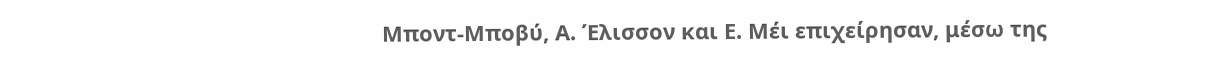Μποντ-Μποβύ, Α. Έλισσον και Ε. Μέι επιχείρησαν, μέσω της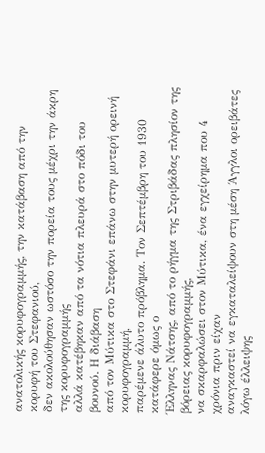ανατολικής κορυφογραμμής, την κατάβαση από την κορυφή του Στεφανιού,
δεν ακολούθησαν ωστόσο την πορεία τους μέχρι την άκρη της κορυφογραμμής
αλλά κατέβηκαν από τα νότια πλευρά στο πόδι του βουνού. Η διάβαση
από τον Μύτικα στο Στεφάνι επάνω στην μυτερή ορεινή κορυφογραμμή,
παρέμενε άλυτο πρόβλημα. Τον Σεπτέμβρη του 1930 κατάφερε όμως ο
Έλληνας Νάτσης, από το ρήγμα της Στριβάδας πλησίον της βόρειας κορυφογραμμής,
να σκαρφαλώσει στον Μύτικα, ένα εγχείρημα που 4 χρόνια πριν είχαν
αναγκαστεί να εγκαταλείψουν στη μέση Άγγλοι ορειβάτες λόγω έλλειψης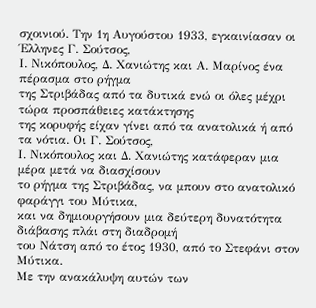σχοινιού. Την 1η Αυγούστου 1933, εγκαινίασαν οι Έλληνες Γ. Σούτσος,
Ι. Νικόπουλος, Δ. Χανιώτης και Α. Μαρίνος ένα πέρασμα στο ρήγμα
της Στριβάδας από τα δυτικά ενώ οι όλες μέχρι τώρα προσπάθειες κατάκτησης
της κορυφής είχαν γίνει από τα ανατολικά ή από τα νότια. Οι Γ. Σούτσος,
Ι. Νικόπουλος και Δ. Χανιώτης κατάφεραν μια μέρα μετά να διασχίσουν
το ρήγμα της Στριβάδας, να μπουν στο ανατολικό φαράγγι του Μύτικα,
και να δημιουργήσουν μια δεύτερη δυνατότητα διάβασης πλάι στη διαδρομή
του Νάτση από το έτος 1930, από το Στεφάνι στον Μύτικα.
Με την ανακάλυψη αυτών των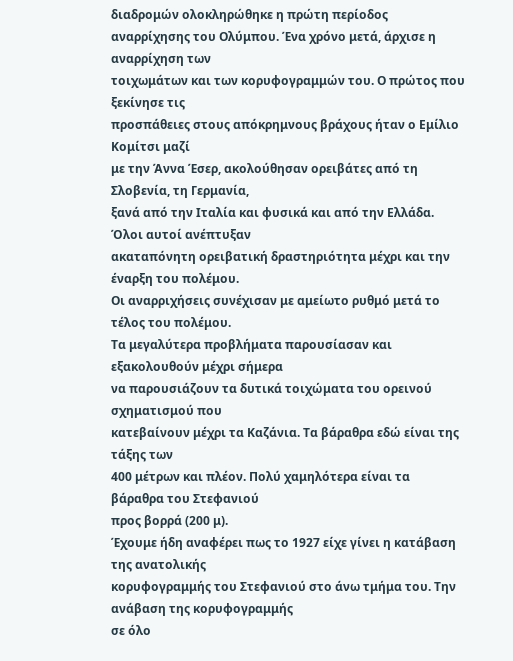διαδρομών ολοκληρώθηκε η πρώτη περίοδος
αναρρίχησης του Ολύμπου. Ένα χρόνο μετά, άρχισε η αναρρίχηση των
τοιχωμάτων και των κορυφογραμμών του. Ο πρώτος που ξεκίνησε τις
προσπάθειες στους απόκρημνους βράχους ήταν ο Εμίλιο Κομίτσι μαζί
με την Άννα Έσερ, ακολούθησαν ορειβάτες από τη Σλοβενία, τη Γερμανία,
ξανά από την Ιταλία και φυσικά και από την Ελλάδα. Όλοι αυτοί ανέπτυξαν
ακαταπόνητη ορειβατική δραστηριότητα μέχρι και την έναρξη του πολέμου.
Οι αναρριχήσεις συνέχισαν με αμείωτο ρυθμό μετά το τέλος του πολέμου.
Τα μεγαλύτερα προβλήματα παρουσίασαν και εξακολουθούν μέχρι σήμερα
να παρουσιάζουν τα δυτικά τοιχώματα του ορεινού σχηματισμού που
κατεβαίνουν μέχρι τα Καζάνια. Τα βάραθρα εδώ είναι της τάξης των
400 μέτρων και πλέον. Πολύ χαμηλότερα είναι τα βάραθρα του Στεφανιού
προς βορρά (200 μ).
Έχουμε ήδη αναφέρει πως το 1927 είχε γίνει η κατάβαση της ανατολικής
κορυφογραμμής του Στεφανιού στο άνω τμήμα του. Την ανάβαση της κορυφογραμμής
σε όλο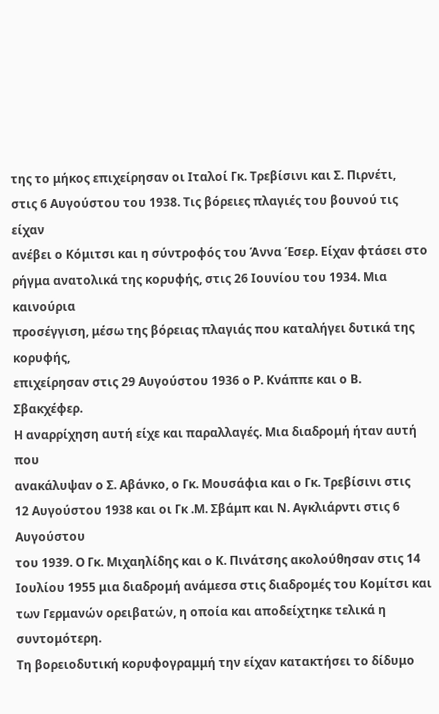της το μήκος επιχείρησαν οι Ιταλοί Γκ. Τρεβίσινι και Σ. Πιρνέτι,
στις 6 Αυγούστου του 1938. Τις βόρειες πλαγιές του βουνού τις είχαν
ανέβει ο Κόμιτσι και η σύντροφός του Άννα Έσερ. Είχαν φτάσει στο
ρήγμα ανατολικά της κορυφής, στις 26 Ιουνίου του 1934. Μια καινούρια
προσέγγιση, μέσω της βόρειας πλαγιάς που καταλήγει δυτικά της κορυφής,
επιχείρησαν στις 29 Αυγούστου 1936 ο Ρ. Κνάππε και ο Β. Σβακχέφερ.
Η αναρρίχηση αυτή είχε και παραλλαγές. Μια διαδρομή ήταν αυτή που
ανακάλυψαν ο Σ. Αβάνκο, ο Γκ. Μουσάφια και ο Γκ. Τρεβίσινι στις
12 Αυγούστου 1938 και οι Γκ .Μ. Σβάμπ και Ν. Αγκλιάρντι στις 6 Αυγούστου
του 1939. Ο Γκ. Μιχαηλίδης και ο Κ. Πινάτσης ακολούθησαν στις 14
Ιουλίου 1955 μια διαδρομή ανάμεσα στις διαδρομές του Κομίτσι και
των Γερμανών ορειβατών, η οποία και αποδείχτηκε τελικά η συντομότερη.
Τη βορειοδυτική κορυφογραμμή την είχαν κατακτήσει το δίδυμο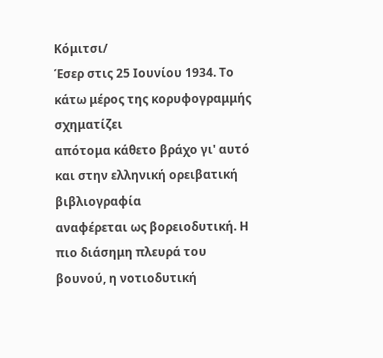Κόμιτσι/
Έσερ στις 25 Ιουνίου 1934. Το κάτω μέρος της κορυφογραμμής σχηματίζει
απότομα κάθετο βράχο γι' αυτό και στην ελληνική ορειβατική βιβλιογραφία
αναφέρεται ως βορειοδυτική. Η πιο διάσημη πλευρά του βουνού, η νοτιοδυτική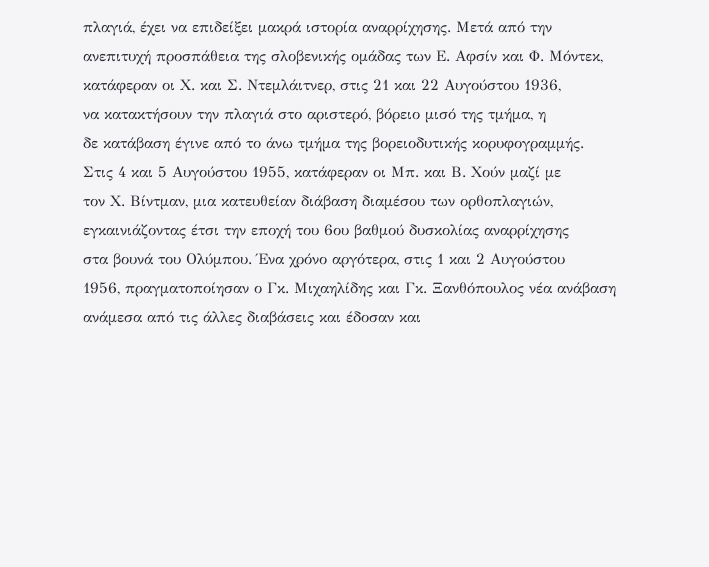πλαγιά, έχει να επιδείξει μακρά ιστορία αναρρίχησης. Μετά από την
ανεπιτυχή προσπάθεια της σλοβενικής ομάδας των Ε. Αφσίν και Φ. Μόντεκ,
κατάφεραν οι Χ. και Σ. Ντεμλάιτνερ, στις 21 και 22 Αυγούστου 1936,
να κατακτήσουν την πλαγιά στο αριστερό, βόρειο μισό της τμήμα, η
δε κατάβαση έγινε από το άνω τμήμα της βορειοδυτικής κορυφογραμμής.
Στις 4 και 5 Αυγούστου 1955, κατάφεραν οι Μπ. και Β. Χούν μαζί με
τον Χ. Βίντμαν, μια κατευθείαν διάβαση διαμέσου των ορθοπλαγιών,
εγκαινιάζοντας έτσι την εποχή του 6ου βαθμού δυσκολίας αναρρίχησης
στα βουνά του Ολύμπου. Ένα χρόνο αργότερα, στις 1 και 2 Αυγούστου
1956, πραγματοποίησαν ο Γκ. Μιχαηλίδης και Γκ. Ξανθόπουλος νέα ανάβαση
ανάμεσα από τις άλλες διαβάσεις και έδοσαν και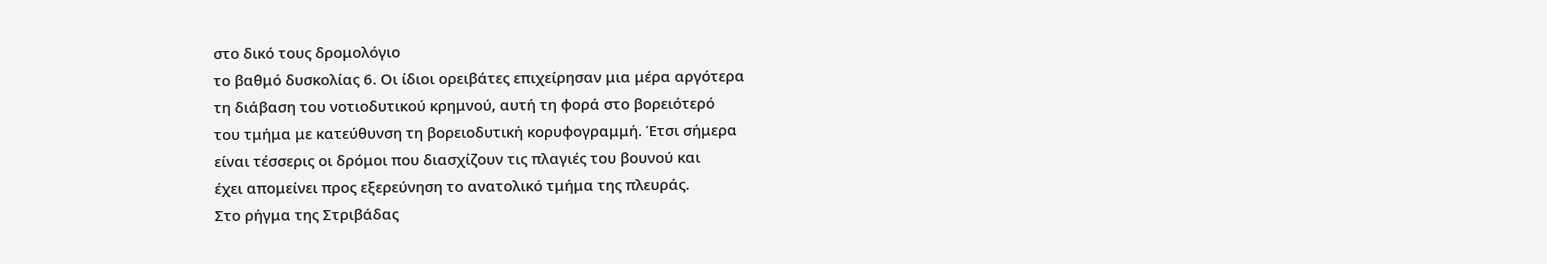στο δικό τους δρομολόγιο
το βαθμό δυσκολίας 6. Οι ίδιοι ορειβάτες επιχείρησαν μια μέρα αργότερα
τη διάβαση του νοτιοδυτικού κρημνού, αυτή τη φορά στο βορειότερό
του τμήμα με κατεύθυνση τη βορειοδυτική κορυφογραμμή. Έτσι σήμερα
είναι τέσσερις οι δρόμοι που διασχίζουν τις πλαγιές του βουνού και
έχει απομείνει προς εξερεύνηση το ανατολικό τμήμα της πλευράς.
Στο ρήγμα της Στριβάδας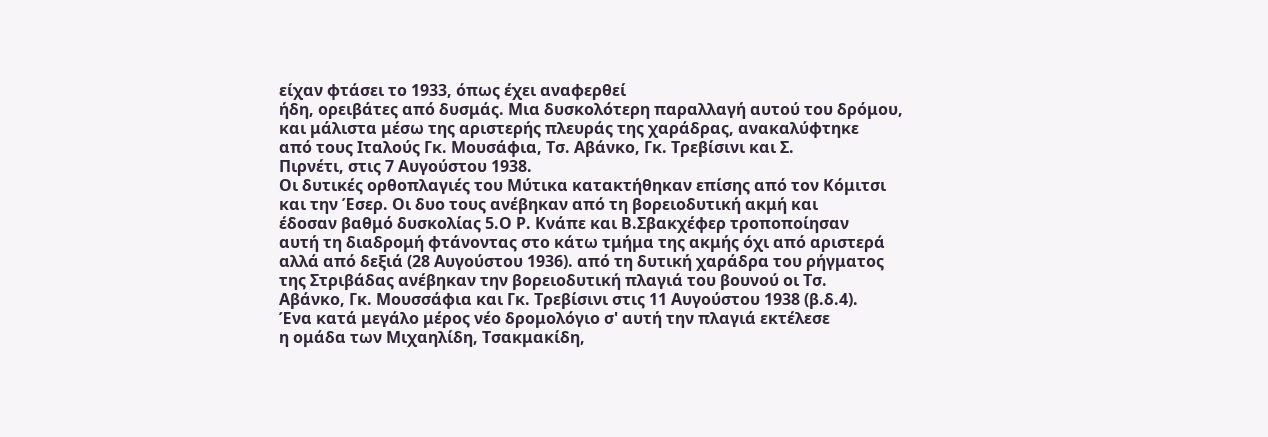είχαν φτάσει το 1933, όπως έχει αναφερθεί
ήδη, ορειβάτες από δυσμάς. Μια δυσκολότερη παραλλαγή αυτού του δρόμου,
και μάλιστα μέσω της αριστερής πλευράς της χαράδρας, ανακαλύφτηκε
από τους Ιταλούς Γκ. Μουσάφια, Τσ. Αβάνκο, Γκ. Τρεβίσινι και Σ.
Πιρνέτι, στις 7 Αυγούστου 1938.
Οι δυτικές ορθοπλαγιές του Μύτικα κατακτήθηκαν επίσης από τον Κόμιτσι
και την Έσερ. Οι δυο τους ανέβηκαν από τη βορειοδυτική ακμή και
έδοσαν βαθμό δυσκολίας 5.Ο Ρ. Κνάπε και Β.Σβακχέφερ τροποποίησαν
αυτή τη διαδρομή φτάνοντας στο κάτω τμήμα της ακμής όχι από αριστερά
αλλά από δεξιά (28 Αυγούστου 1936). από τη δυτική χαράδρα του ρήγματος
της Στριβάδας ανέβηκαν την βορειοδυτική πλαγιά του βουνού οι Τσ.
Αβάνκο, Γκ. Μουσσάφια και Γκ. Τρεβίσινι στις 11 Αυγούστου 1938 (β.δ.4).
Ένα κατά μεγάλο μέρος νέο δρομολόγιο σ' αυτή την πλαγιά εκτέλεσε
η ομάδα των Μιχαηλίδη, Τσακμακίδη,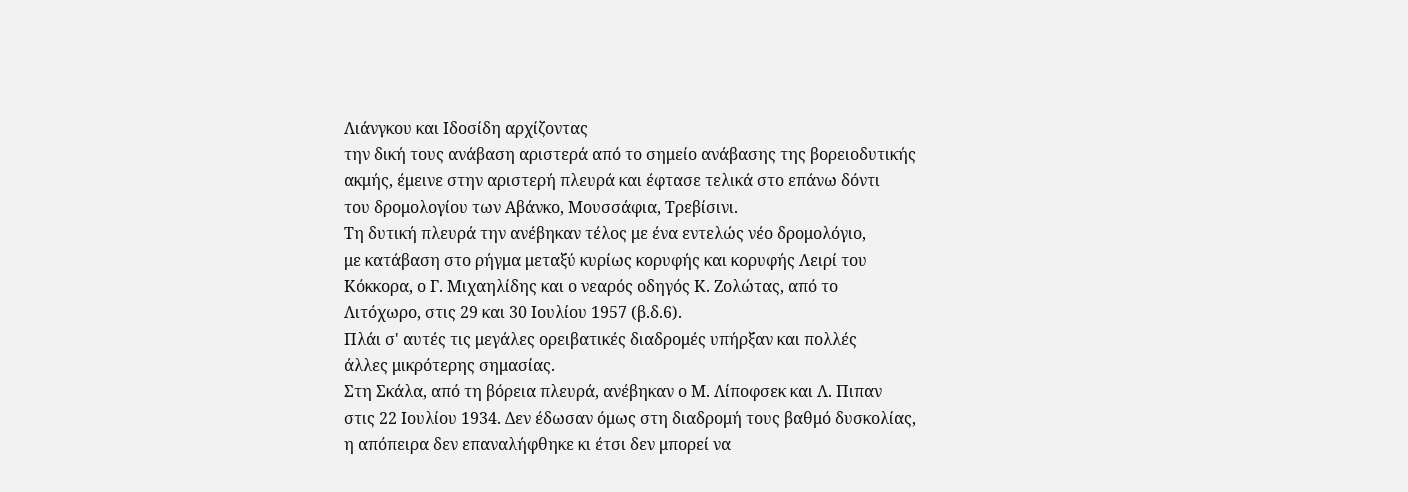Λιάνγκου και Ιδοσίδη αρχίζοντας
την δική τους ανάβαση αριστερά από το σημείο ανάβασης της βορειοδυτικής
ακμής, έμεινε στην αριστερή πλευρά και έφτασε τελικά στο επάνω δόντι
του δρομολογίου των Αβάνκο, Μουσσάφια, Τρεβίσινι.
Τη δυτική πλευρά την ανέβηκαν τέλος με ένα εντελώς νέο δρομολόγιο,
με κατάβαση στο ρήγμα μεταξύ κυρίως κορυφής και κορυφής Λειρί του
Κόκκορα, ο Γ. Μιχαηλίδης και ο νεαρός οδηγός Κ. Ζολώτας, από το
Λιτόχωρο, στις 29 και 30 Ιουλίου 1957 (β.δ.6).
Πλάι σ' αυτές τις μεγάλες ορειβατικές διαδρομές υπήρξαν και πολλές
άλλες μικρότερης σημασίας.
Στη Σκάλα, από τη βόρεια πλευρά, ανέβηκαν ο Μ. Λίποφσεκ και Λ. Πιπαν
στις 22 Ιουλίου 1934. Δεν έδωσαν όμως στη διαδρομή τους βαθμό δυσκολίας,
η απόπειρα δεν επαναλήφθηκε κι έτσι δεν μπορεί να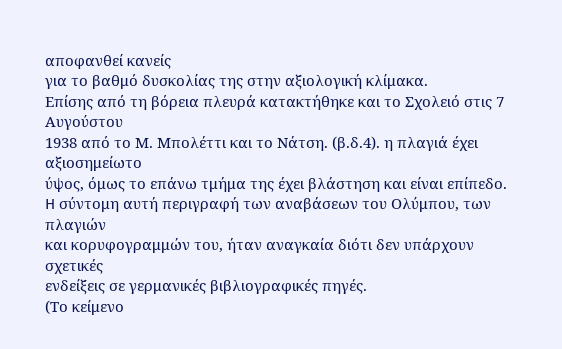αποφανθεί κανείς
για το βαθμό δυσκολίας της στην αξιολογική κλίμακα.
Επίσης από τη βόρεια πλευρά κατακτήθηκε και το Σχολειό στις 7 Αυγούστου
1938 από το Μ. Μπολέττι και το Νάτση. (β.δ.4). η πλαγιά έχει αξιοσημείωτο
ύψος, όμως το επάνω τμήμα της έχει βλάστηση και είναι επίπεδο.
H σύντομη αυτή περιγραφή των αναβάσεων του Ολύμπου, των πλαγιών
και κορυφογραμμών του, ήταν αναγκαία διότι δεν υπάρχουν σχετικές
ενδείξεις σε γερμανικές βιβλιογραφικές πηγές.
(Το κείμενο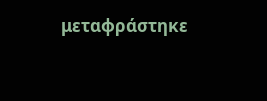μεταφράστηκε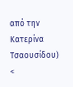από την Κατερίνα Τσαουσίδου)
<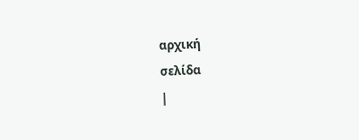αρχική
σελίδα
|